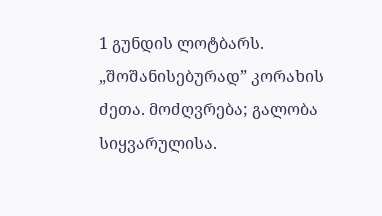1 გუნდის ლოტბარს. „შოშანისებურად” კორახის ძეთა. მოძღვრება; გალობა სიყვარულისა.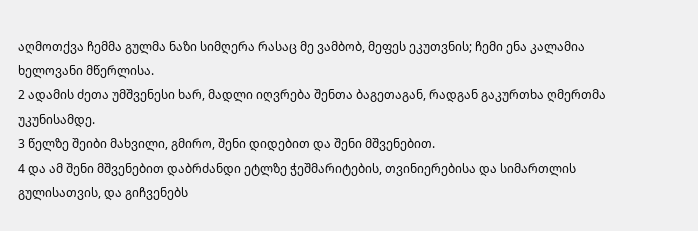აღმოთქვა ჩემმა გულმა ნაზი სიმღერა რასაც მე ვამბობ, მეფეს ეკუთვნის; ჩემი ენა კალამია ხელოვანი მწერლისა.
2 ადამის ძეთა უმშვენესი ხარ, მადლი იღვრება შენთა ბაგეთაგან, რადგან გაკურთხა ღმერთმა უკუნისამდე.
3 წელზე შეიბი მახვილი, გმირო, შენი დიდებით და შენი მშვენებით.
4 და ამ შენი მშვენებით დაბრძანდი ეტლზე ჭეშმარიტების, თვინიერებისა და სიმართლის გულისათვის, და გიჩვენებს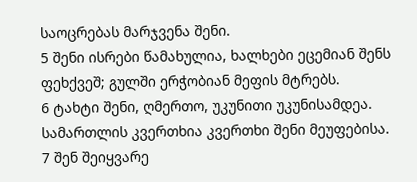საოცრებას მარჯვენა შენი.
5 შენი ისრები წამახულია, ხალხები ეცემიან შენს ფეხქვეშ; გულში ერჭობიან მეფის მტრებს.
6 ტახტი შენი, ღმერთო, უკუნითი უკუნისამდეა. სამართლის კვერთხია კვერთხი შენი მეუფებისა.
7 შენ შეიყვარე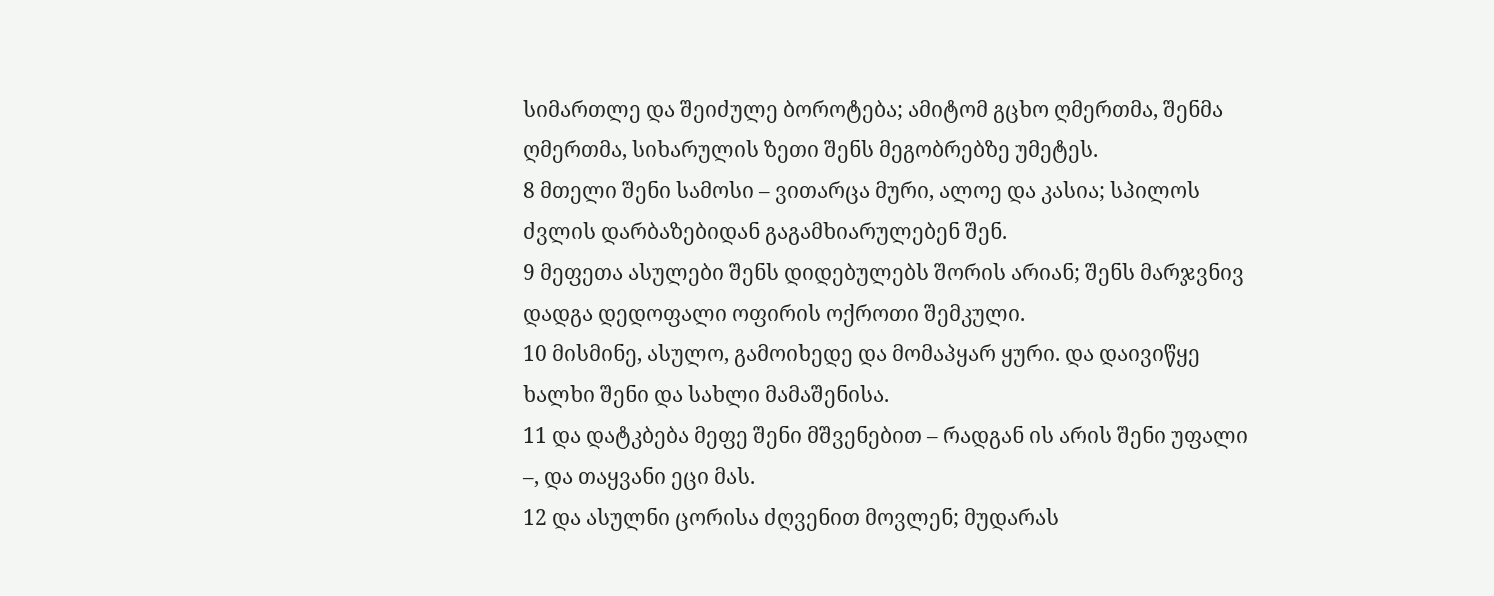სიმართლე და შეიძულე ბოროტება; ამიტომ გცხო ღმერთმა, შენმა ღმერთმა, სიხარულის ზეთი შენს მეგობრებზე უმეტეს.
8 მთელი შენი სამოსი – ვითარცა მური, ალოე და კასია; სპილოს ძვლის დარბაზებიდან გაგამხიარულებენ შენ.
9 მეფეთა ასულები შენს დიდებულებს შორის არიან; შენს მარჯვნივ დადგა დედოფალი ოფირის ოქროთი შემკული.
10 მისმინე, ასულო, გამოიხედე და მომაპყარ ყური. და დაივიწყე ხალხი შენი და სახლი მამაშენისა.
11 და დატკბება მეფე შენი მშვენებით – რადგან ის არის შენი უფალი –, და თაყვანი ეცი მას.
12 და ასულნი ცორისა ძღვენით მოვლენ; მუდარას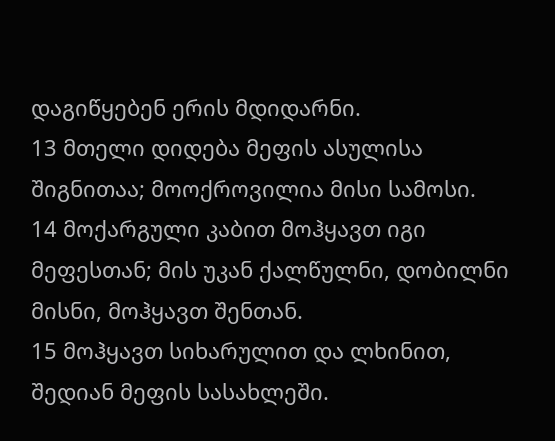დაგიწყებენ ერის მდიდარნი.
13 მთელი დიდება მეფის ასულისა შიგნითაა; მოოქროვილია მისი სამოსი.
14 მოქარგული კაბით მოჰყავთ იგი მეფესთან; მის უკან ქალწულნი, დობილნი მისნი, მოჰყავთ შენთან.
15 მოჰყავთ სიხარულით და ლხინით, შედიან მეფის სასახლეში.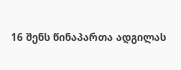16 შენს წინაპართა ადგილას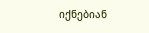იქნებიან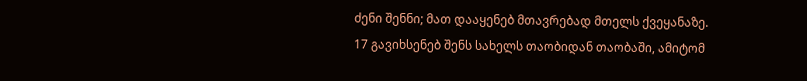ძენი შენნი; მათ დააყენებ მთავრებად მთელს ქვეყანაზე.
17 გავიხსენებ შენს სახელს თაობიდან თაობაში, ამიტომ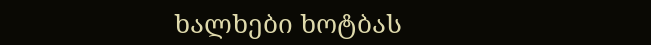ხალხები ხოტბას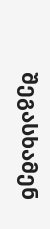შეგასხამენ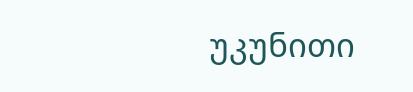უკუნითი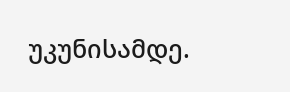უკუნისამდე.